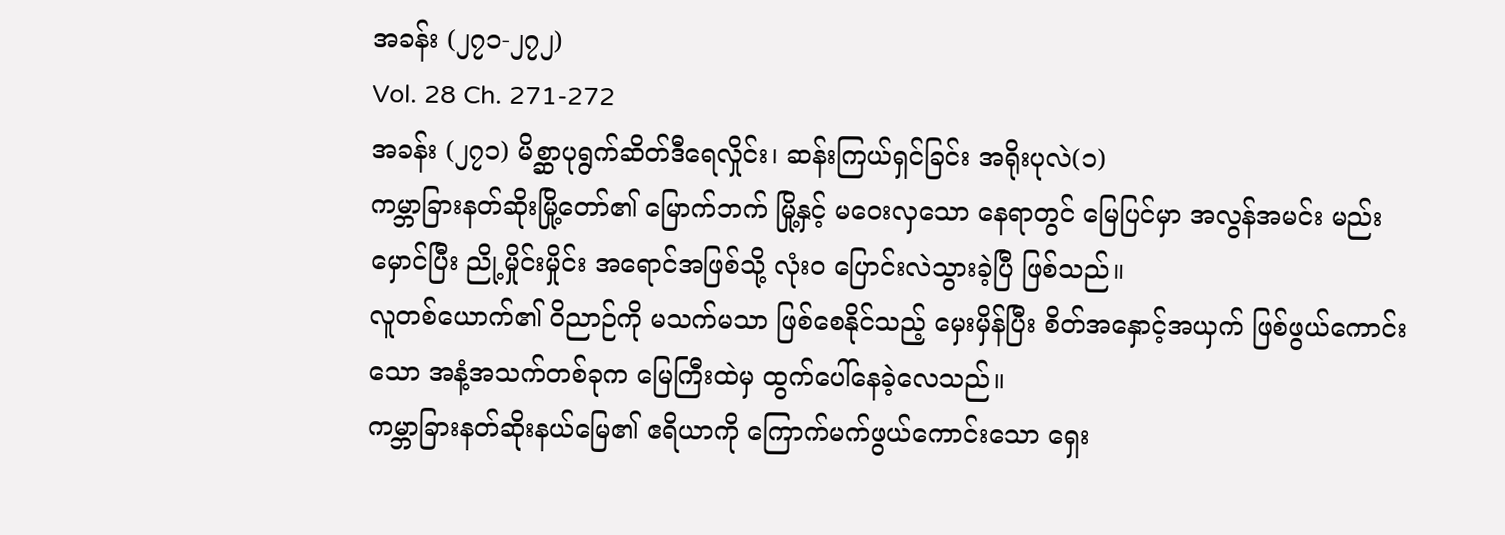အခန်း (၂၇၁-၂၇၂)
Vol. 28 Ch. 271-272
အခန်း (၂၇၁) မိစ္ဆာပုရွက်ဆိတ်ဒီရေလှိုင်း၊ ဆန်းကြယ်ရှင်ခြင်း အရိုးပုလဲ(၁)
ကမ္ဘာခြားနတ်ဆိုးမြို့တော်၏ မြောက်ဘက် မြို့နှင့် မဝေးလှသော နေရာတွင် မြေပြင်မှာ အလွန်အမင်း မည်းမှောင်ပြီး ညို့မှိုင်းမှိုင်း အရောင်အဖြစ်သို့ လုံးဝ ပြောင်းလဲသွားခဲ့ပြီ ဖြစ်သည်။
လူတစ်ယောက်၏ ဝိညာဉ်ကို မသက်မသာ ဖြစ်စေနိုင်သည့် မှေးမှိန်ပြီး စိတ်အနှောင့်အယှက် ဖြစ်ဖွယ်ကောင်းသော အနံ့အသက်တစ်ခုက မြေကြီးထဲမှ ထွက်ပေါ်နေခဲ့လေသည်။
ကမ္ဘာခြားနတ်ဆိုးနယ်မြေ၏ ဧရိယာကို ကြောက်မက်ဖွယ်ကောင်းသော ရှေး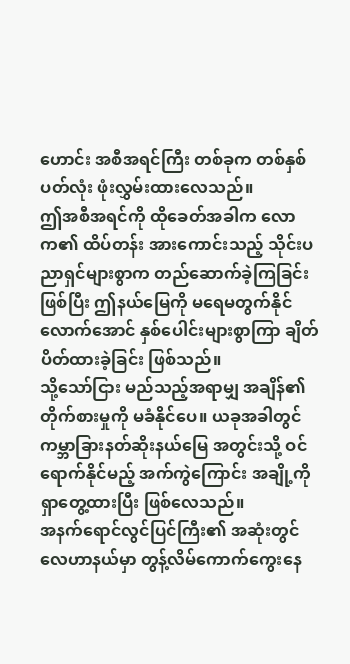ဟောင်း အစီအရင်ကြီး တစ်ခုက တစ်နှစ်ပတ်လုံး ဖုံးလွှမ်းထားလေသည်။
ဤအစီအရင်ကို ထိုခေတ်အခါက လောက၏ ထိပ်တန်း အားကောင်းသည့် သိုင်းပညာရှင်များစွာက တည်ဆောက်ခဲ့ကြခြင်းဖြစ်ပြီး ဤနယ်မြေကို မရေမတွက်နိုင်လောက်အောင် နှစ်ပေါင်းများစွာကြာ ချိတ်ပိတ်ထားခဲ့ခြင်း ဖြစ်သည်။
သို့သော်ငြား မည်သည့်အရာမျှ အချိန်၏ တိုက်စားမှုကို မခံနိုင်ပေ။ ယခုအခါတွင် ကမ္ဘာခြားနတ်ဆိုးနယ်မြေ အတွင်းသို့ ဝင်ရောက်နိုင်မည့် အက်ကွဲကြောင်း အချို့ကို ရှာတွေ့ထားပြီး ဖြစ်လေသည်။
အနက်ရောင်လွင်ပြင်ကြီး၏ အဆုံးတွင် လေဟာနယ်မှာ တွန့်လိမ်ကောက်ကွေးနေ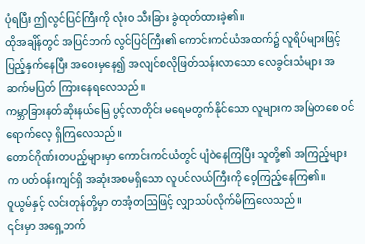ပုံရပြီး ဤလွင်ပြင်ကြီးကို လုံးဝ သီးခြား ခွဲထုတ်ထားခဲ့၏။
ထိုအချိန်တွင် အပြင်ဘက် လွင်ပြင်ကြီး၏ ကောင်းကင်ယံအထက်၌ လူရိပ်များဖြင့် ပြည့်နှက်နေပြီး အဝေးမှနေ၍ အလျင်စလိုဖြတ်သန်းလာသော လေခွင်းသံများ အဆက်မပြတ် ကြားနေရလေသည်။
ကမ္ဘာခြားနတ်ဆိုးနယ်မြေ ပွင့်လာတိုင်း မရေမတွက်နိုင်သော လူများက အမြဲတစေ ဝင်ရောက်လေ့ ရှိကြလေသည်။
တောင်ဂိုဏ်းတပည့်များမှာ ကောင်းကင်ယံတွင် ပျံဝဲနေကြပြီး သူတို့၏ အကြည့်များက ပတ်ဝန်းကျင်ရှိ အဆုံးအစမရှိသော လူပင်လယ်ကြီးကို ဝေ့ကြည့်နေကြ၏။
ဝူယွမ်နှင့် လင်းတုန်တို့မှာ တအံ့တဩဖြင့် လျှာသပ်လိုက်မိကြလေသည်။
၎င်းမှာ အရှေ့ဘက်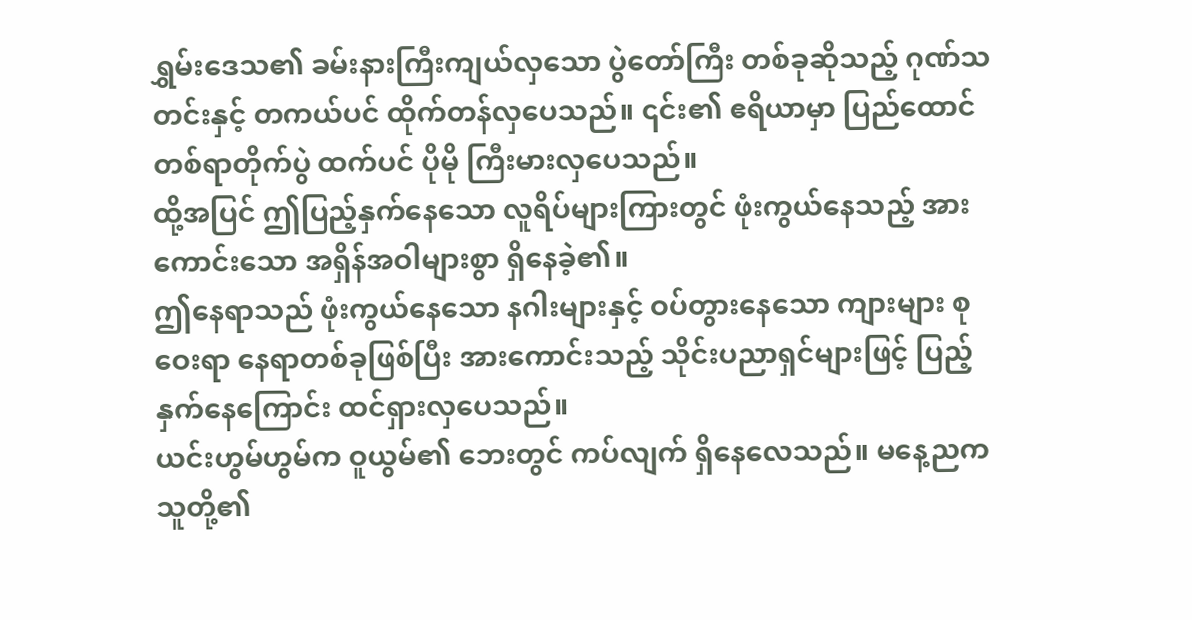ရွှမ်းဒေသ၏ ခမ်းနားကြီးကျယ်လှသော ပွဲတော်ကြီး တစ်ခုဆိုသည့် ဂုဏ်သတင်းနှင့် တကယ်ပင် ထိုက်တန်လှပေသည်။ ၎င်း၏ ဧရိယာမှာ ပြည်ထောင်တစ်ရာတိုက်ပွဲ ထက်ပင် ပိုမို ကြီးမားလှပေသည်။
ထို့အပြင် ဤပြည့်နှက်နေသော လူရိပ်များကြားတွင် ဖုံးကွယ်နေသည့် အားကောင်းသော အရှိန်အဝါများစွာ ရှိနေခဲ့၏။
ဤနေရာသည် ဖုံးကွယ်နေသော နဂါးများနှင့် ဝပ်တွားနေသော ကျားများ စုဝေးရာ နေရာတစ်ခုဖြစ်ပြီး အားကောင်းသည့် သိုင်းပညာရှင်များဖြင့် ပြည့်နှက်နေကြောင်း ထင်ရှားလှပေသည်။
ယင်းဟွမ်ဟွမ်က ဝူယွမ်၏ ဘေးတွင် ကပ်လျက် ရှိနေလေသည်။ မနေ့ညက သူတို့၏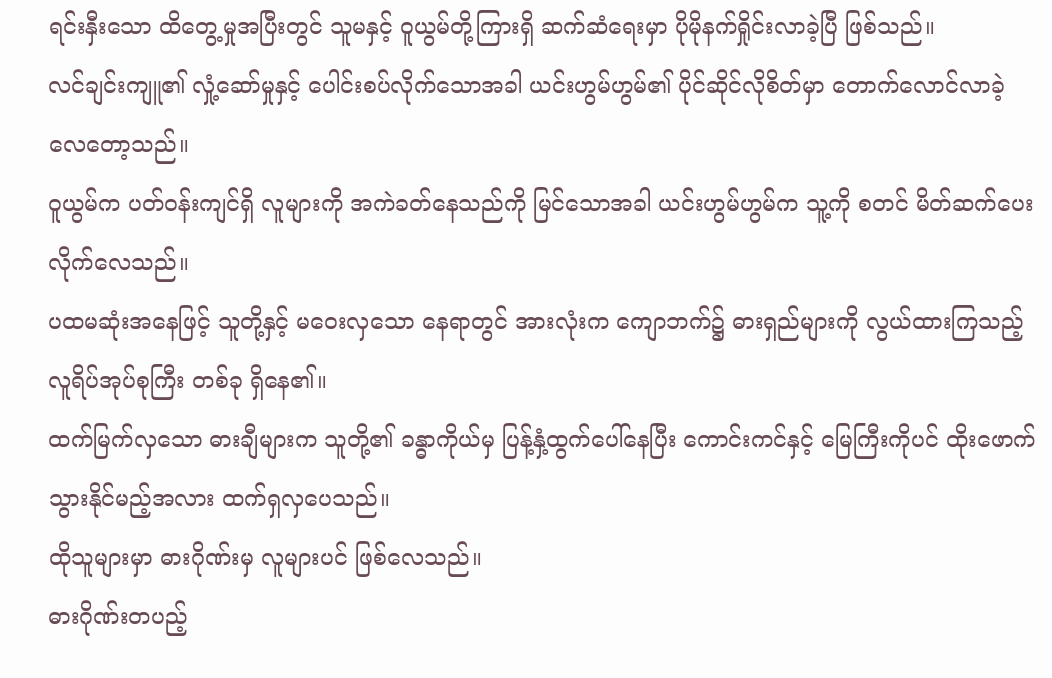ရင်းနှီးသော ထိတွေ့မှုအပြီးတွင် သူမနှင့် ဝူယွမ်တို့ကြားရှိ ဆက်ဆံရေးမှာ ပိုမိုနက်ရှိုင်းလာခဲ့ပြီ ဖြစ်သည်။
လင်ချင်းကျူ၏ လှုံ့ဆော်မှုနှင့် ပေါင်းစပ်လိုက်သောအခါ ယင်းဟွမ်ဟွမ်၏ ပိုင်ဆိုင်လိုစိတ်မှာ တောက်လောင်လာခဲ့လေတော့သည်။
ဝူယွမ်က ပတ်ဝန်းကျင်ရှိ လူများကို အကဲခတ်နေသည်ကို မြင်သောအခါ ယင်းဟွမ်ဟွမ်က သူ့ကို စတင် မိတ်ဆက်ပေးလိုက်လေသည်။
ပထမဆုံးအနေဖြင့် သူတို့နှင့် မဝေးလှသော နေရာတွင် အားလုံးက ကျောဘက်၌ ဓားရှည်များကို လွယ်ထားကြသည့် လူရိပ်အုပ်စုကြီး တစ်ခု ရှိနေ၏။
ထက်မြက်လှသော ဓားချီများက သူတို့၏ ခန္ဓာကိုယ်မှ ပြန့်နှံ့ထွက်ပေါ်နေပြီး ကောင်းကင်နှင့် မြေကြီးကိုပင် ထိုးဖောက်သွားနိုင်မည့်အလား ထက်ရှလှပေသည်။
ထိုသူများမှာ ဓားဂိုဏ်းမှ လူများပင် ဖြစ်လေသည်။
ဓားဂိုဏ်းတပည့်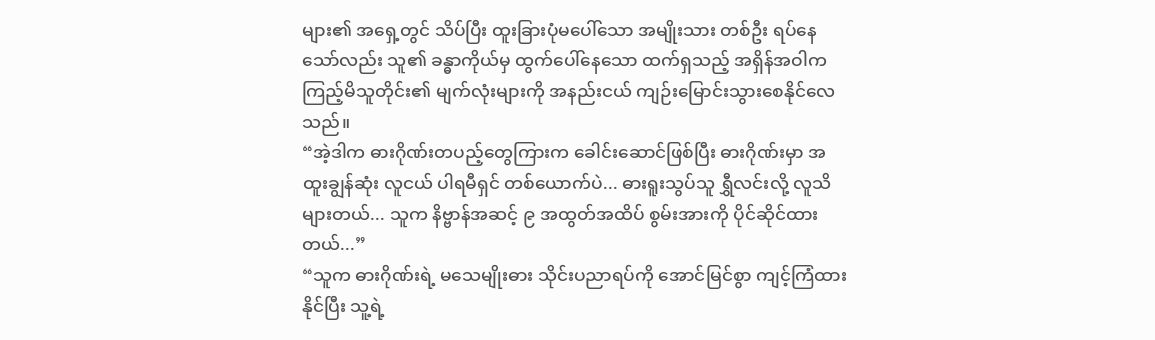များ၏ အရှေ့တွင် သိပ်ပြီး ထူးခြားပုံမပေါ်သော အမျိုးသား တစ်ဦး ရပ်နေသော်လည်း သူ၏ ခန္ဓာကိုယ်မှ ထွက်ပေါ်နေသော ထက်ရှသည့် အရှိန်အဝါက ကြည့်မိသူတိုင်း၏ မျက်လုံးများကို အနည်းငယ် ကျဉ်းမြောင်းသွားစေနိုင်လေသည်။
“အဲ့ဒါက ဓားဂိုဏ်းတပည့်တွေကြားက ခေါင်းဆောင်ဖြစ်ပြီး ဓားဂိုဏ်းမှာ အထူးချွန်ဆုံး လူငယ် ပါရမီရှင် တစ်ယောက်ပဲ... ဓားရူးသွပ်သူ ရွှီလင်းလို့ လူသိများတယ်... သူက နိဗ္ဗာန်အဆင့် ၉ အထွတ်အထိပ် စွမ်းအားကို ပိုင်ဆိုင်ထားတယ်...”
“သူက ဓားဂိုဏ်းရဲ့ မသေမျိုးဓား သိုင်းပညာရပ်ကို အောင်မြင်စွာ ကျင့်ကြံထားနိုင်ပြီး သူ့ရဲ့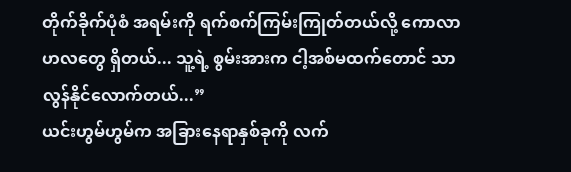တိုက်ခိုက်ပုံစံ အရမ်းကို ရက်စက်ကြမ်းကြုတ်တယ်လို့ ကောလာဟလတွေ ရှိတယ်... သူ့ရဲ့ စွမ်းအားက ငါ့အစ်မထက်တောင် သာလွန်နိုင်လောက်တယ်...”
ယင်းဟွမ်ဟွမ်က အခြားနေရာနှစ်ခုကို လက်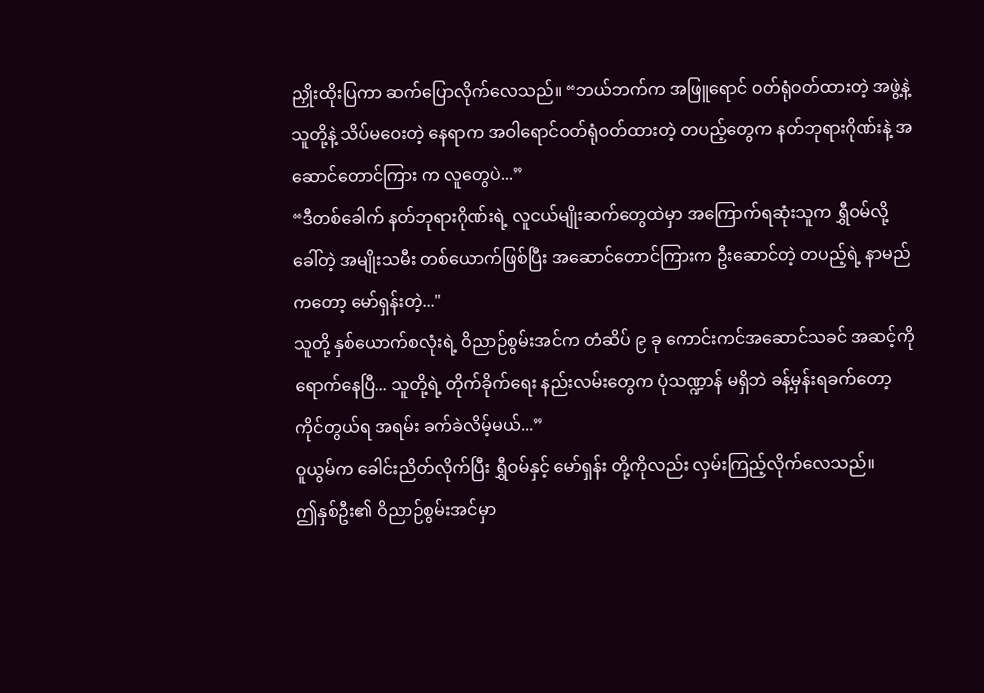ညှိုးထိုးပြကာ ဆက်ပြောလိုက်လေသည်။ “ဘယ်ဘက်က အဖြူရောင် ဝတ်ရုံဝတ်ထားတဲ့ အဖွဲ့နဲ့ သူတို့နဲ့ သိပ်မဝေးတဲ့ နေရာက အဝါရောင်ဝတ်ရုံဝတ်ထားတဲ့ တပည့်တွေက နတ်ဘုရားဂိုဏ်းနဲ့ အဆောင်တောင်ကြား က လူတွေပဲ...”
“ဒီတစ်ခေါက် နတ်ဘုရားဂိုဏ်းရဲ့ လူငယ်မျိုးဆက်တွေထဲမှာ အကြောက်ရဆုံးသူက ရွှီဝမ်လို့ ခေါ်တဲ့ အမျိုးသမီး တစ်ယောက်ဖြစ်ပြီး အဆောင်တောင်ကြားက ဦးဆောင်တဲ့ တပည့်ရဲ့ နာမည်ကတော့ မော်ရှန်းတဲ့..."
သူတို့ နှစ်ယောက်စလုံးရဲ့ ဝိညာဉ်စွမ်းအင်က တံဆိပ် ၉ ခု ကောင်းကင်အဆောင်သခင် အဆင့်ကို ရောက်နေပြီ... သူတို့ရဲ့ တိုက်ခိုက်ရေး နည်းလမ်းတွေက ပုံသဏ္ဍာန် မရှိဘဲ ခန့်မှန်းရခက်တော့ ကိုင်တွယ်ရ အရမ်း ခက်ခဲလိမ့်မယ်...”
ဝူယွမ်က ခေါင်းညိတ်လိုက်ပြီး ရွှီဝမ်နှင့် မော်ရှန်း တို့ကိုလည်း လှမ်းကြည့်လိုက်လေသည်။
ဤနှစ်ဦး၏ ဝိညာဉ်စွမ်းအင်မှာ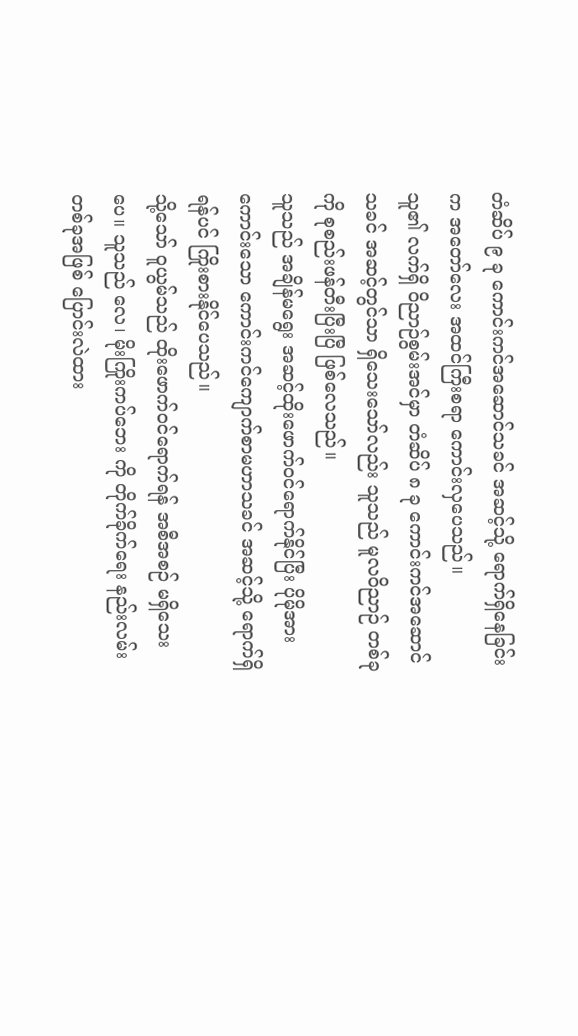တံဆိပ် ၉ ခု ကောင်းကင်အဆောင်သခင် အဆင့်သို့ ရောက်ရှိနေခြင်းက အတော်လေး အထင်ကြီးစရာ ကောင်းလှပေသည်။
သူ၏ လက်ရှိ ဝိညာဉ်စွမ်းအင်မှာ တံဆိပ် ၈ ခု ကောင်းကင်အဆောင်သခင် အဆင့်တွင်သာ ရှိသေးသော်လည်း သူသည် မူလဝိညာဉ် တစ်ခုကို စုစည်းဖန်တီးပြီးပြီ ဖြစ်လေသည်။
သူသည် အချိန်မရွေး အဆင့်ထိုးဖောက်ဝင်ရောက်နိုင်ပြီး ပိုမိုအားကောင်းသော ကောင်းကင်ကျောက်စာမဟာသခင် အဆင့်သို့ ရောက်ရှိရန်ပင် ကြိုးစားနိုင်ပေသည်။
သို့သော် ဝူယွမ်သည် ထိုးဖောက်ဝင်ရောက်ရန် အစီအစဉ် မရှိသေးပေ။ သူသည် လေ၊ မိုးကြိုးကပ်ဘေး ကို တိုက်ခိုက်ရေး နည်းလမ်းတစ်ခုအဖြစ် ပြောင်းလဲထား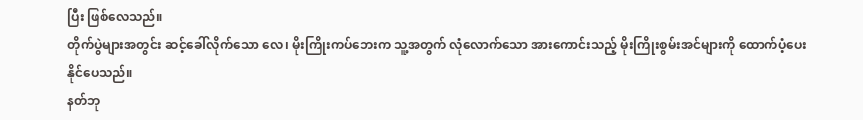ပြီး ဖြစ်လေသည်။
တိုက်ပွဲများအတွင်း ဆင့်ခေါ်လိုက်သော လေ၊ မိုးကြိုးကပ်ဘေးက သူ့အတွက် လုံလောက်သော အားကောင်းသည့် မိုးကြိုးစွမ်းအင်များကို ထောက်ပံ့ပေးနိုင်ပေသည်။
နတ်ဘု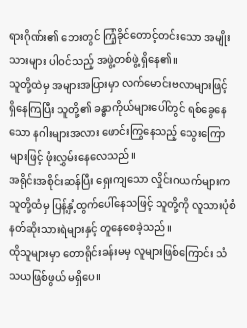ရားဂိုဏ်း၏ ဘေးတွင် ကြံ့ခိုင်တောင့်တင်းသော အမျိုးသားများ ပါဝင်သည့် အဖွဲ့တစ်ဖွဲ့ ရှိနေ၏။
သူတို့ထဲမှ အများအပြားမှာ လက်မောင်းဗလာများဖြင့် ရှိနေကြပြီး သူတို့၏ ခန္ဓာကိုယ်များပေါ်တွင် ရစ်ခွေနေသော နဂါးများအလား ဖောင်းကြွနေသည့် သွေးကြောများဖြင့် ဖုံးလွှမ်းနေလေသည်။
အရိုင်းအစိုင်းဆန်ပြီး ရှေးကျသော လှိုင်းဂယက်များက သူတို့ထံမှ ပြန့်နှံ့ထွက်ပေါ်နေသဖြင့် သူတို့ကို လူသားပုံစံ နတ်ဆိုးသားရဲများနှင့် တူနေစေခဲ့သည်။
ထိုသူများမှာ တောရိုင်းခန်းမမှ လူများဖြစ်ကြောင်း သံသယဖြစ်ဖွယ် မရှိပေ။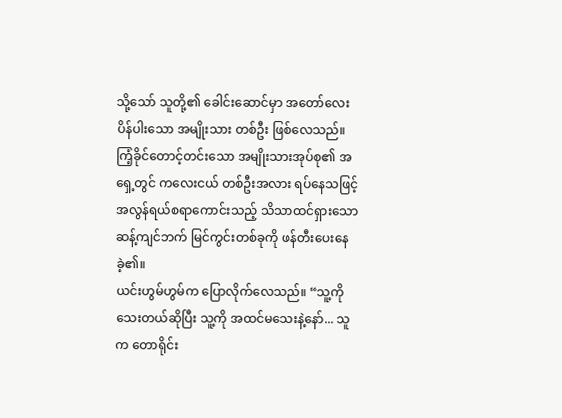သို့သော် သူတို့၏ ခေါင်းဆောင်မှာ အတော်လေး ပိန်ပါးသော အမျိုးသား တစ်ဦး ဖြစ်လေသည်။
ကြံ့ခိုင်တောင့်တင်းသော အမျိုးသားအုပ်စု၏ အရှေ့တွင် ကလေးငယ် တစ်ဦးအလား ရပ်နေသဖြင့် အလွန်ရယ်စရာကောင်းသည့် သိသာထင်ရှားသော ဆန့်ကျင်ဘက် မြင်ကွင်းတစ်ခုကို ဖန်တီးပေးနေခဲ့၏။
ယင်းဟွမ်ဟွမ်က ပြောလိုက်လေသည်။ “သူ့ကို သေးတယ်ဆိုပြီး သူ့ကို အထင်မသေးနဲ့နော်... သူက တောရိုင်း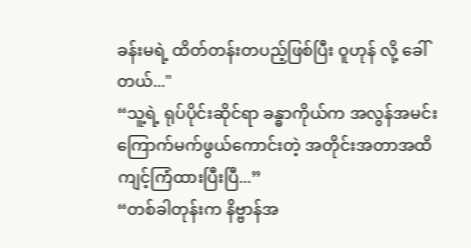ခန်းမရဲ့ ထိတ်တန်းတပည့်ဖြစ်ပြီး ဝူဟုန် လို့ ခေါ်တယ်..."
“သူ့ရဲ့ ရုပ်ပိုင်းဆိုင်ရာ ခန္ဓာကိုယ်က အလွန်အမင်း ကြောက်မက်ဖွယ်ကောင်းတဲ့ အတိုင်းအတာအထိ ကျင့်ကြံထားပြီးပြီ...”
“တစ်ခါတုန်းက နိဗ္ဗာန်အ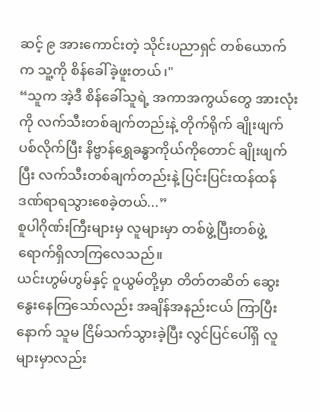ဆင့် ၉ အားကောင်းတဲ့ သိုင်းပညာရှင် တစ်ယောက်က သူ့ကို စိန်ခေါ်ခဲ့ဖူးတယ်၊"
“သူက အဲ့ဒီ စိန်ခေါ်သူရဲ့ အကာအကွယ်တွေ အားလုံးကို လက်သီးတစ်ချက်တည်းနဲ့ တိုက်ရိုက် ချိုးဖျက်ပစ်လိုက်ပြီး နိဗ္ဗာန်ရွှေခန္ဓာကိုယ်ကိုတောင် ချိုးဖျက်ပြီး လက်သီးတစ်ချက်တည်းနဲ့ ပြင်းပြင်းထန်ထန် ဒဏ်ရာရသွားစေခဲ့တယ်...”
စူပါဂိုဏ်းကြီးများမှ လူများမှာ တစ်ဖွဲ့ပြီးတစ်ဖွဲ့ ရောက်ရှိလာကြလေသည်။
ယင်းဟွမ်ဟွမ်နှင့် ဝူယွမ်တို့မှာ တိတ်တဆိတ် ဆွေးနွေးနေကြသော်လည်း အချိန်အနည်းငယ် ကြာပြီးနောက် သူမ ငြိမ်သက်သွားခဲ့ပြီး လွင်ပြင်ပေါ်ရှိ လူများမှာလည်း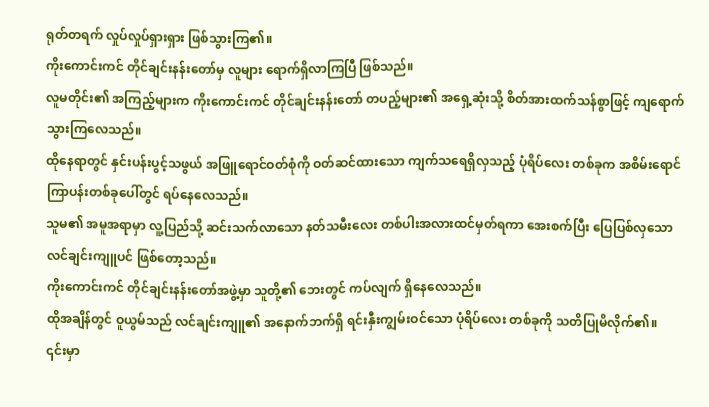ရုတ်တရက် လှုပ်လှုပ်ရှားရှား ဖြစ်သွားကြ၏။
ကိုးကောင်းကင် တိုင်ချင်းနန်းတော်မှ လူများ ရောက်ရှိလာကြပြီ ဖြစ်သည်။
လူမတိုင်း၏ အကြည့်များက ကိုးကောင်းကင် တိုင်ချင်းနန်းတော် တပည့်များ၏ အရှေ့ဆုံးသို့ စိတ်အားထက်သန်စွာဖြင့် ကျရောက်သွားကြလေသည်။
ထိုနေရာတွင် နှင်းပန်းပွင့်သဖွယ် အဖြူရောင်ဝတ်စုံကို ဝတ်ဆင်ထားသော ကျက်သရေရှိလှသည့် ပုံရိပ်လေး တစ်ခုက အစိမ်းရောင် ကြာပန်းတစ်ခုပေါ်တွင် ရပ်နေလေသည်။
သူမ၏ အမူအရာမှာ လူ့ပြည်သို့ ဆင်းသက်လာသော နတ်သမီးလေး တစ်ပါးအလားထင်မှတ်ရကာ အေးစက်ပြီး ပြေပြစ်လှသော လင်ချင်းကျူပင် ဖြစ်တော့သည်။
ကိုးကောင်းကင် တိုင်ချင်းနန်းတော်အဖွဲ့မှာ သူတို့၏ ဘေးတွင် ကပ်လျက် ရှိနေလေသည်။
ထိုအချိန်တွင် ဝူယွမ်သည် လင်ချင်းကျူ၏ အနောက်ဘက်ရှိ ရင်းနှီးကျွမ်းဝင်သော ပုံရိပ်လေး တစ်ခုကို သတိပြုမိလိုက်၏။
၎င်းမှာ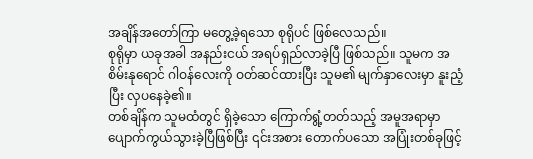အချိန်အတော်ကြာ မတွေ့ခဲ့ရသော စုရိုပင် ဖြစ်လေသည်။
စုရိုမှာ ယခုအခါ အနည်းငယ် အရပ်ရှည်လာခဲ့ပြီ ဖြစ်သည်။ သူမက အစိမ်းနုရောင် ဂါဝန်လေးကို ဝတ်ဆင်ထားပြီး သူမ၏ မျက်နှာလေးမှာ နူးညံ့ပြီး လှပနေခဲ့၏။
တစ်ချိန်က သူမထံတွင် ရှိခဲ့သော ကြောက်ရွံ့တတ်သည့် အမူအရာမှာ ပျောက်ကွယ်သွားခဲ့ပြီဖြစ်ပြီး ၎င်းအစား တောက်ပသော အပြုံးတစ်ခုဖြင့်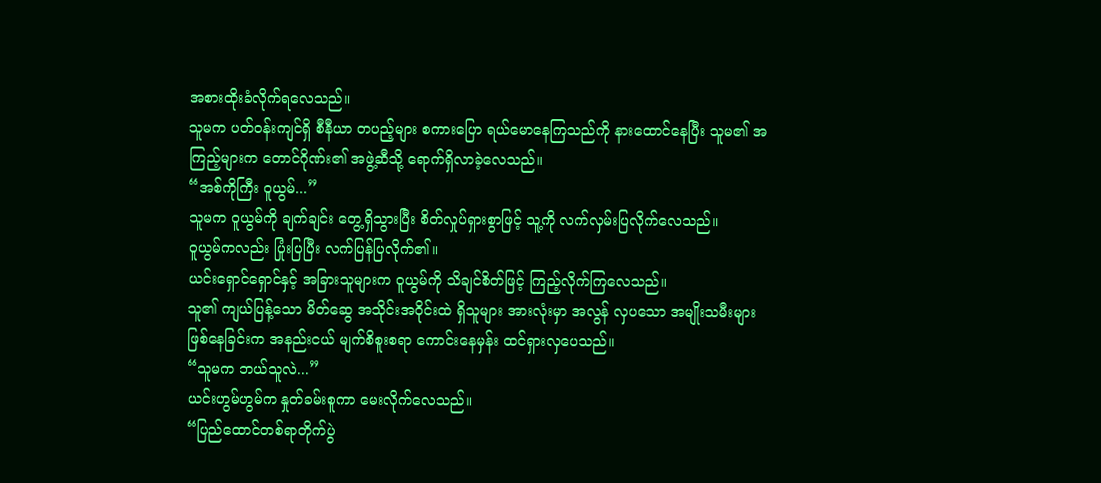အစားထိုးခံလိုက်ရလေသည်။
သူမက ပတ်ဝန်းကျင်ရှိ စီနီယာ တပည့်များ စကားပြော ရယ်မောနေကြသည်ကို နားထောင်နေပြီး သူမ၏ အကြည့်များက တောင်ဂိုဏ်း၏ အဖွဲ့ဆီသို့ ရောက်ရှိလာခဲ့လေသည်။
“အစ်ကိုကြီး ဝူယွမ်...”
သူမက ဝူယွမ်ကို ချက်ချင်း တွေ့ရှိသွားပြီး စိတ်လှုပ်ရှားစွာဖြင့် သူ့ကို လက်လှမ်းပြလိုက်လေသည်။
ဝူယွမ်ကလည်း ပြုံးပြပြီး လက်ပြန်ပြလိုက်၏။
ယင်းရှောင်ရှောင်နှင့် အခြားသူများက ဝူယွမ်ကို သိချင်စိတ်ဖြင့် ကြည့်လိုက်ကြလေသည်။
သူ၏ ကျယ်ပြန့်သော မိတ်ဆွေ အသိုင်းအဝိုင်းထဲ ရှိသူများ အားလုံးမှာ အလွန် လှပသော အမျိုးသမီးများ ဖြစ်နေခြင်းက အနည်းငယ် မျက်စိစူးစရာ ကောင်းနေမှန်း ထင်ရှားလှပေသည်။
“သူမက ဘယ်သူလဲ...”
ယင်းဟွမ်ဟွမ်က နှုတ်ခမ်းစူကာ မေးလိုက်လေသည်။
“ပြည်ထောင်တစ်ရာတိုက်ပွဲ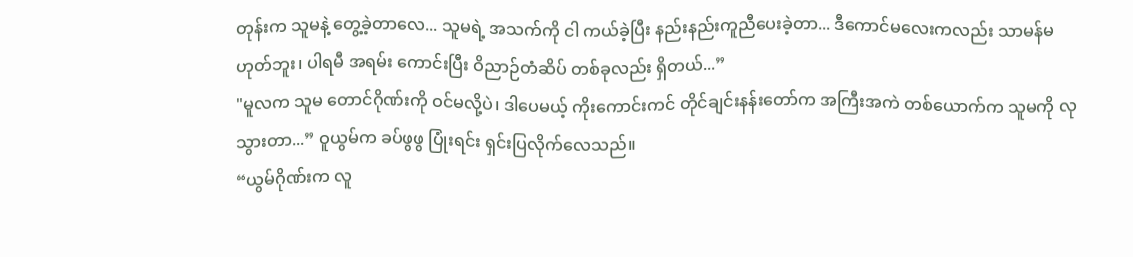တုန်းက သူမနဲ့ တွေ့ခဲ့တာလေ... သူမရဲ့ အသက်ကို ငါ ကယ်ခဲ့ပြီး နည်းနည်းကူညီပေးခဲ့တာ... ဒီကောင်မလေးကလည်း သာမန်မဟုတ်ဘူး၊ ပါရမီ အရမ်း ကောင်းပြီး ဝိညာဉ်တံဆိပ် တစ်ခုလည်း ရှိတယ်...”
"မူလက သူမ တောင်ဂိုဏ်းကို ဝင်မလို့ပဲ၊ ဒါပေမယ့် ကိုးကောင်းကင် တိုင်ချင်းနန်းတော်က အကြီးအကဲ တစ်ယောက်က သူမကို လုသွားတာ...” ဝူယွမ်က ခပ်ဖွဖွ ပြုံးရင်း ရှင်းပြလိုက်လေသည်။
“ယွမ်ဂိုဏ်းက လူ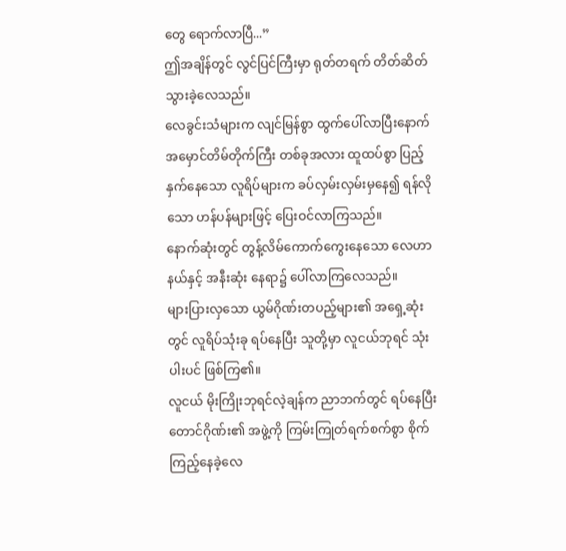တွေ ရောက်လာပြီ...”
ဤအချိန်တွင် လွင်ပြင်ကြီးမှာ ရုတ်တရက် တိတ်ဆိတ်သွားခဲ့လေသည်။
လေခွင်းသံများက လျင်မြန်စွာ ထွက်ပေါ်လာပြီးနောက် အမှောင်တိမ်တိုက်ကြီး တစ်ခုအလား ထူထပ်စွာ ပြည့်နှက်နေသော လူရိပ်များက ခပ်လှမ်းလှမ်းမှနေ၍ ရန်လိုသော ဟန်ပန်များဖြင့် ပြေးဝင်လာကြသည်။
နောက်ဆုံးတွင် တွန့်လိမ်ကောက်ကွေးနေသော လေဟာနယ်နှင့် အနီးဆုံး နေရာ၌ ပေါ်လာကြလေသည်။
များပြားလှသော ယွမ်ဂိုဏ်းတပည့်များ၏ အရှေ့ဆုံးတွင် လူရိပ်သုံးခု ရပ်နေပြီး သူတို့မှာ လူငယ်ဘုရင် သုံးပါးပင် ဖြစ်ကြ၏။
လူငယ် မိုးကြိုးဘုရင်လဲ့ချန်က ညာဘက်တွင် ရပ်နေပြီး တောင်ဂိုဏ်း၏ အဖွဲ့ကို ကြမ်းကြုတ်ရက်စက်စွာ စိုက်ကြည့်နေခဲ့လေ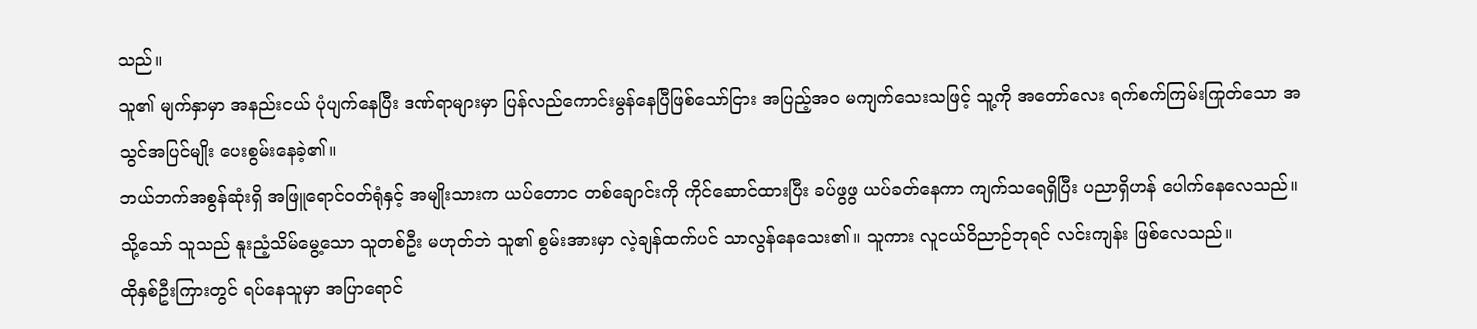သည်။
သူ၏ မျက်နှာမှာ အနည်းငယ် ပုံပျက်နေပြီး ဒဏ်ရာများမှာ ပြန်လည်ကောင်းမွန်နေပြီဖြစ်သော်ငြား အပြည့်အဝ မကျက်သေးသဖြင့် သူ့ကို အတော်လေး ရက်စက်ကြမ်းကြုတ်သော အသွင်အပြင်မျိုး ပေးစွမ်းနေခဲ့၏။
ဘယ်ဘက်အစွန်ဆုံးရှိ အဖြူရောင်ဝတ်ရုံနှင့် အမျိုးသားက ယပ်တောင တစ်ချောင်းကို ကိုင်ဆောင်ထားပြီး ခပ်ဖွဖွ ယပ်ခတ်နေကာ ကျက်သရေရှိပြီး ပညာရှိဟန် ပေါက်နေလေသည်။
သို့သော် သူသည် နူးညံ့သိမ်မွေ့သော သူတစ်ဦး မဟုတ်ဘဲ သူ၏ စွမ်းအားမှာ လဲ့ချန်ထက်ပင် သာလွန်နေသေး၏။ သူကား လူငယ်ဝိညာဉ်ဘုရင် လင်းကျန်း ဖြစ်လေသည်။
ထိုနှစ်ဦးကြားတွင် ရပ်နေသူမှာ အပြာရောင်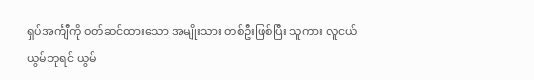ရှပ်အင်္ကျီကို ဝတ်ဆင်ထားသော အမျိုးသား တစ်ဦးဖြစ်ပြီး သူကား လူငယ်ယွမ်ဘုရင် ယွမ်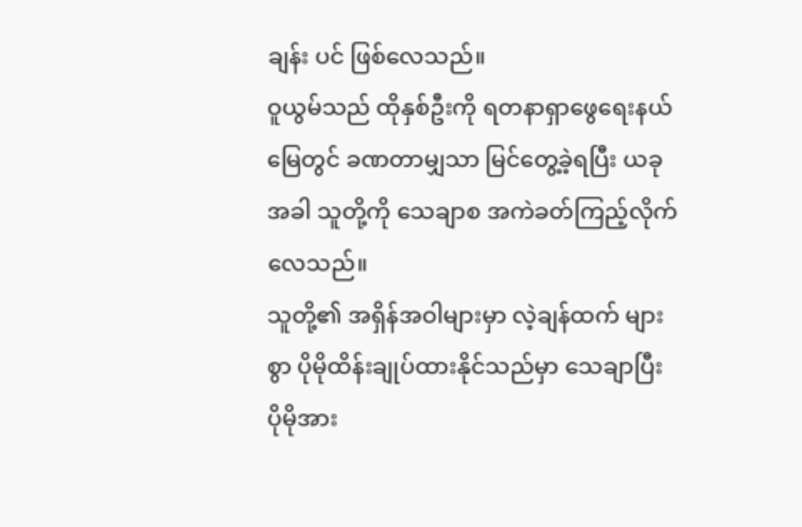ချန်း ပင် ဖြစ်လေသည်။
ဝူယွမ်သည် ထိုနှစ်ဦးကို ရတနာရှာဖွေရေးနယ်မြေတွင် ခဏတာမျှသာ မြင်တွေ့ခဲ့ရပြီး ယခုအခါ သူတို့ကို သေချာစ အကဲခတ်ကြည့်လိုက်လေသည်။
သူတို့၏ အရှိန်အဝါများမှာ လဲ့ချန်ထက် များစွာ ပိုမိုထိန်းချုပ်ထားနိုင်သည်မှာ သေချာပြီး ပိုမိုအား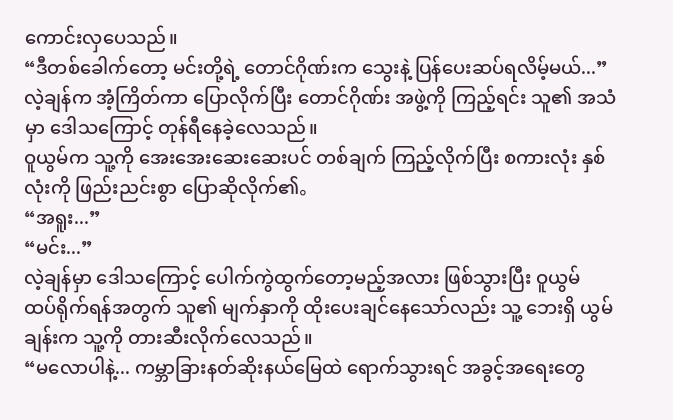ကောင်းလှပေသည်။
“ဒီတစ်ခေါက်တော့ မင်းတို့ရဲ့ တောင်ဂိုဏ်းက သွေးနဲ့ ပြန်ပေးဆပ်ရလိမ့်မယ်...” လဲ့ချန်က အံ့ကြိတ်ကာ ပြောလိုက်ပြီး တောင်ဂိုဏ်း အဖွဲ့ကို ကြည့်ရင်း သူ၏ အသံမှာ ဒေါသကြောင့် တုန်ရီနေခဲ့လေသည်။
ဝူယွမ်က သူ့ကို အေးအေးဆေးဆေးပင် တစ်ချက် ကြည့်လိုက်ပြီး စကားလုံး နှစ်လုံးကို ဖြည်းညင်းစွာ ပြောဆိုလိုက်၏。
“အရူး...”
“မင်း...”
လဲ့ချန်မှာ ဒေါသကြောင့် ပေါက်ကွဲထွက်တော့မည့်အလား ဖြစ်သွားပြီး ဝူယွမ် ထပ်ရိုက်ရန်အတွက် သူ၏ မျက်နှာကို ထိုးပေးချင်နေသော်လည်း သူ့ ဘေးရှိ ယွမ်ချန်းက သူ့ကို တားဆီးလိုက်လေသည်။
“မလောပါနဲ့... ကမ္ဘာခြားနတ်ဆိုးနယ်မြေထဲ ရောက်သွားရင် အခွင့်အရေးတွေ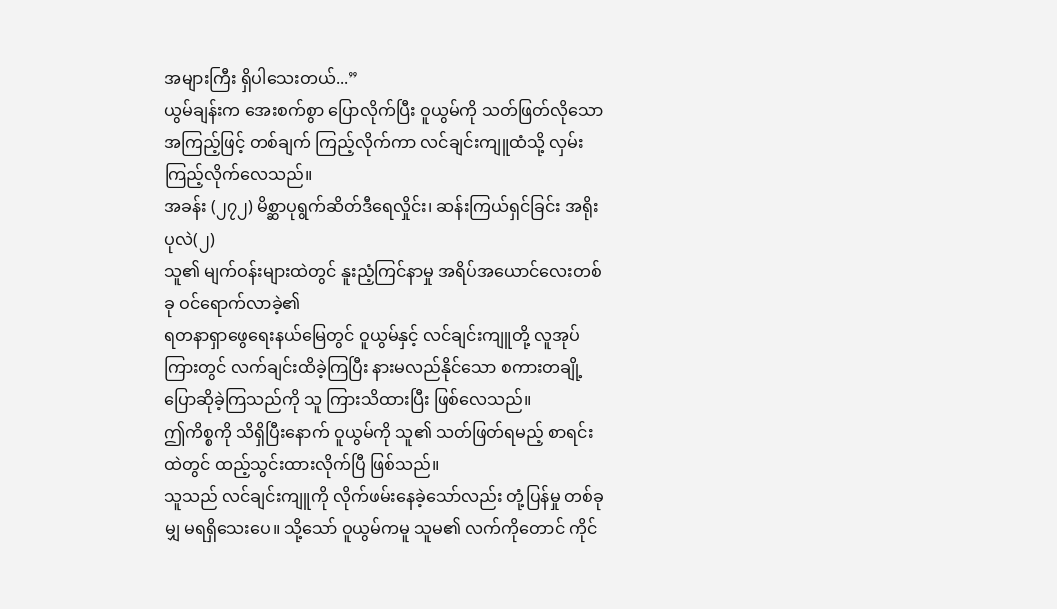အများကြီး ရှိပါသေးတယ်...”
ယွမ်ချန်းက အေးစက်စွာ ပြောလိုက်ပြီး ဝူယွမ်ကို သတ်ဖြတ်လိုသော အကြည့်ဖြင့် တစ်ချက် ကြည့်လိုက်ကာ လင်ချင်းကျူထံသို့ လှမ်းကြည့်လိုက်လေသည်။
အခန်း (၂၇၂) မိစ္ဆာပုရွက်ဆိတ်ဒီရေလှိုင်း၊ ဆန်းကြယ်ရှင်ခြင်း အရိုးပုလဲ(၂)
သူ၏ မျက်ဝန်းများထဲတွင် နူးညံ့ကြင်နာမှု အရိပ်အယောင်လေးတစ်ခု ဝင်ရောက်လာခဲ့၏
ရတနာရှာဖွေရေးနယ်မြေတွင် ဝူယွမ်နှင့် လင်ချင်းကျူတို့ လူအုပ်ကြားတွင် လက်ချင်းထိခဲ့ကြပြီး နားမလည်နိုင်သော စကားတချို့ ပြောဆိုခဲ့ကြသည်ကို သူ ကြားသိထားပြီး ဖြစ်လေသည်။
ဤကိစ္စကို သိရှိပြီးနောက် ဝူယွမ်ကို သူ၏ သတ်ဖြတ်ရမည့် စာရင်းထဲတွင် ထည့်သွင်းထားလိုက်ပြီ ဖြစ်သည်။
သူသည် လင်ချင်းကျူကို လိုက်ဖမ်းနေခဲ့သော်လည်း တုံ့ပြန်မှု တစ်ခုမျှ မရရှိသေးပေ။ သို့သော် ဝူယွမ်ကမူ သူမ၏ လက်ကိုတောင် ကိုင်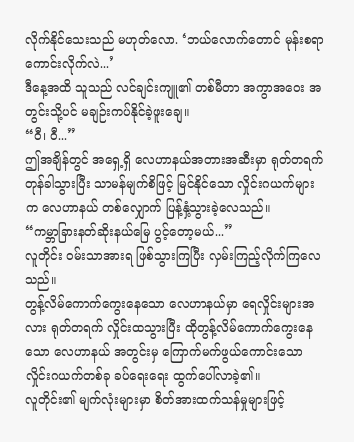လိုက်နိုင်သေးသည် မဟုတ်လော. ‘ဘယ်လောက်တောင် မုန်းစရာကောင်းလိုက်လဲ...’
ဒီနေ့အထိ သူသည် လင်ချင်းကျူ၏ တစ်မီတာ အကွာအဝေး အတွင်းသို့ပင် မချဉ်းကပ်နိုင်ခဲ့ဖူးချေ။
“ဝီ၊ ဝီ...”
ဤအချိန်တွင် အရှေ့ရှိ လေဟာနယ်အတားအဆီးမှာ ရုတ်တရက် တုန်ခါသွားပြီး သာမန်မျက်စိဖြင့် မြင်နိုင်သော လှိုင်းဂယက်များက လေဟာနယ် တစ်လျှောက် ပြန့်နှံ့သွားခဲ့လေသည်။
“ကမ္ဘာခြားနတ်ဆိုးနယ်မြေ ပွင့်တော့မယ်...”
လူတိုင်း ဝမ်းသာအားရ ဖြစ်သွားကြပြီး လှမ်းကြည့်လိုက်ကြလေသည်။
တွန့်လိမ်ကောက်ကွေးနေသော လေဟာနယ်မှာ ရေလှိုင်းများအလား ရုတ်တရက် လှိုင်းထသွားပြီး ထိုတွန့်လိမ်ကောက်ကွေးနေသော လေဟာနယ် အတွင်းမှ ကြောက်မက်ဖွယ်ကောင်းသော လှိုင်းဂယက်တစ်ခု ခပ်ရေးရေး ထွက်ပေါ်လာခဲ့၏။
လူတိုင်း၏ မျက်လုံးများမှာ စိတ်အားထက်သန်မှုများဖြင့်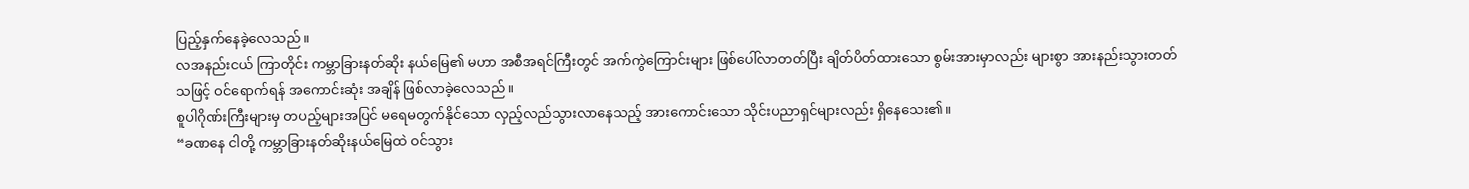ပြည့်နှက်နေခဲ့လေသည်။
လအနည်းငယ် ကြာတိုင်း ကမ္ဘာခြားနတ်ဆိုး နယ်မြေ၏ မဟာ အစီအရင်ကြီးတွင် အက်ကွဲကြောင်းများ ဖြစ်ပေါ်လာတတ်ပြီး ချိတ်ပိတ်ထားသော စွမ်းအားမှာလည်း များစွာ အားနည်းသွားတတ်သဖြင့် ဝင်ရောက်ရန် အကောင်းဆုံး အချိန် ဖြစ်လာခဲ့လေသည်။
စူပါဂိုဏ်းကြီးများမှ တပည့်များအပြင် မရေမတွက်နိုင်သော လှည့်လည်သွားလာနေသည့် အားကောင်းသော သိုင်းပညာရှင်များလည်း ရှိနေသေး၏။
“ခဏနေ ငါတို့ ကမ္ဘာခြားနတ်ဆိုးနယ်မြေထဲ ဝင်သွား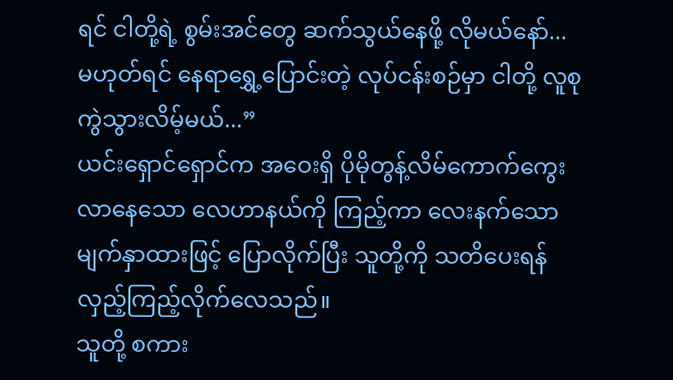ရင် ငါတို့ရဲ့ စွမ်းအင်တွေ ဆက်သွယ်နေဖို့ လိုမယ်နော်... မဟုတ်ရင် နေရာရွှေ့ပြောင်းတဲ့ လုပ်ငန်းစဉ်မှာ ငါတို့ လူစုကွဲသွားလိမ့်မယ်...”
ယင်းရှောင်ရှောင်က အဝေးရှိ ပိုမိုတွန့်လိမ်ကောက်ကွေးလာနေသော လေဟာနယ်ကို ကြည့်ကာ လေးနက်သော မျက်နှာထားဖြင့် ပြောလိုက်ပြီး သူတို့ကို သတိပေးရန် လှည့်ကြည့်လိုက်လေသည်။
သူတို့ စကား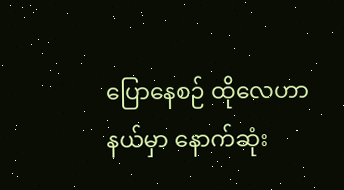ပြောနေစဉ် ထိုလေဟာနယ်မှာ နောက်ဆုံး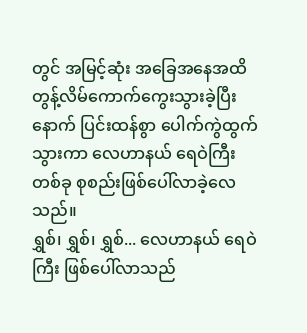တွင် အမြင့်ဆုံး အခြေအနေအထိ တွန့်လိမ်ကောက်ကွေးသွားခဲ့ပြီးနောက် ပြင်းထန်စွာ ပေါက်ကွဲထွက်သွားကာ လေဟာနယ် ရေဝဲကြီးတစ်ခု စုစည်းဖြစ်ပေါ်လာခဲ့လေသည်။
ရွှစ်၊ ရွှစ်၊ ရွှစ်... လေဟာနယ် ရေဝဲကြီး ဖြစ်ပေါ်လာသည်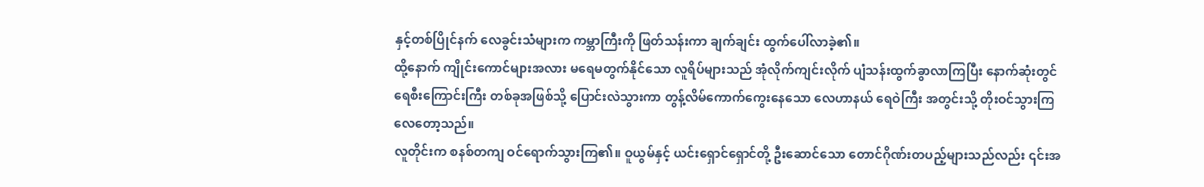နှင့်တစ်ပြိုင်နက် လေခွင်းသံများက ကမ္ဘာကြီးကို ဖြတ်သန်းကာ ချက်ချင်း ထွက်ပေါ်လာခဲ့၏။
ထို့နောက် ကျိုင်းကောင်များအလား မရေမတွက်နိုင်သော လူရိပ်များသည် အုံလိုက်ကျင်းလိုက် ပျံသန်းထွက်ခွာလာကြပြီး နောက်ဆုံးတွင် ရေစီးကြောင်းကြီး တစ်ခုအဖြစ်သို့ ပြောင်းလဲသွားကာ တွန့်လိမ်ကောက်ကွေးနေသော လေဟာနယ် ရေဝဲကြီး အတွင်းသို့ တိုးဝင်သွားကြလေတော့သည်။
လူတိုင်းက စနစ်တကျ ဝင်ရောက်သွားကြ၏။ ဝူယွမ်နှင့် ယင်းရှောင်ရှောင်တို့ ဦးဆောင်သော တောင်ဂိုဏ်းတပည့်များသည်လည်း ၎င်းအ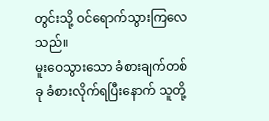တွင်းသို့ ဝင်ရောက်သွားကြလေသည်။
မူးဝေသွားသော ခံစားချက်တစ်ခု ခံစားလိုက်ရပြီးနောက် သူတို့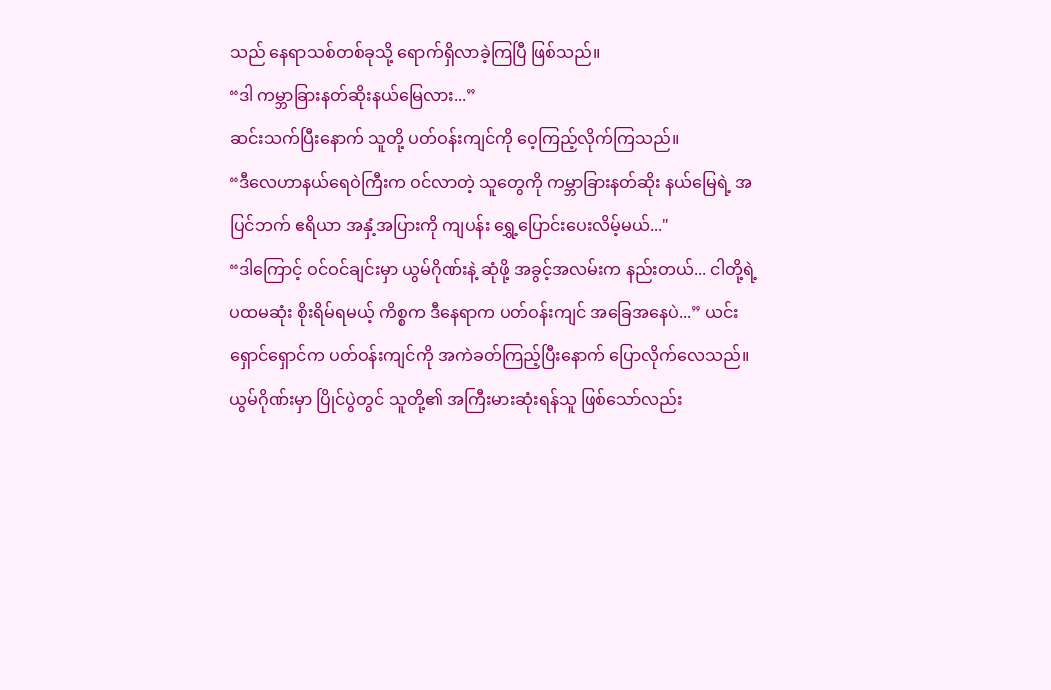သည် နေရာသစ်တစ်ခုသို့ ရောက်ရှိလာခဲ့ကြပြီ ဖြစ်သည်။
“ဒါ ကမ္ဘာခြားနတ်ဆိုးနယ်မြေလား...”
ဆင်းသက်ပြီးနောက် သူတို့ ပတ်ဝန်းကျင်ကို ဝေ့ကြည့်လိုက်ကြသည်။
“ဒီလေဟာနယ်ရေဝဲကြီးက ဝင်လာတဲ့ သူတွေကို ကမ္ဘာခြားနတ်ဆိုး နယ်မြေရဲ့ အပြင်ဘက် ဧရိယာ အနှံ့အပြားကို ကျပန်း ရွှေ့ပြောင်းပေးလိမ့်မယ်..."
“ဒါကြောင့် ဝင်ဝင်ချင်းမှာ ယွမ်ဂိုဏ်းနဲ့ ဆုံဖို့ အခွင့်အလမ်းက နည်းတယ်... ငါတို့ရဲ့ ပထမဆုံး စိုးရိမ်ရမယ့် ကိစ္စက ဒီနေရာက ပတ်ဝန်းကျင် အခြေအနေပဲ...” ယင်းရှောင်ရှောင်က ပတ်ဝန်းကျင်ကို အကဲခတ်ကြည့်ပြီးနောက် ပြောလိုက်လေသည်။
ယွမ်ဂိုဏ်းမှာ ပြိုင်ပွဲတွင် သူတို့၏ အကြီးမားဆုံးရန်သူ ဖြစ်သော်လည်း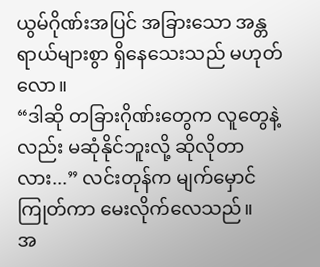ယွမ်ဂိုဏ်းအပြင် အခြားသော အန္တရာယ်များစွာ ရှိနေသေးသည် မဟုတ်လော။
“ဒါဆို တခြားဂိုဏ်းတွေက လူတွေနဲ့လည်း မဆုံနိုင်ဘူးလို့ ဆိုလိုတာလား...” လင်းတုန်က မျက်မှောင်ကြုတ်ကာ မေးလိုက်လေသည်။
အ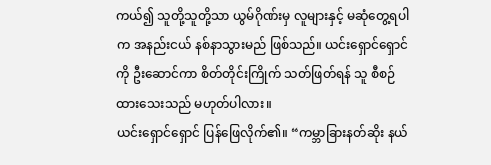ကယ်၍ သူတို့သူတို့သာ ယွမ်ဂိုဏ်းမှ လူများနှင့် မဆုံတွေ့ရပါက အနည်းငယ် နစ်နာသွားမည် ဖြစ်သည်။ ယင်းရှောင်ရှောင်ကို ဦးဆောင်ကာ စိတ်တိုင်းကြိုက် သတ်ဖြတ်ရန် သူ စီစဉ်ထားသေးသည် မဟုတ်ပါလား။
ယင်းရှောင်ရှောင် ပြန်ဖြေလိုက်၏။ “ကမ္ဘာခြားနတ်ဆိုး နယ်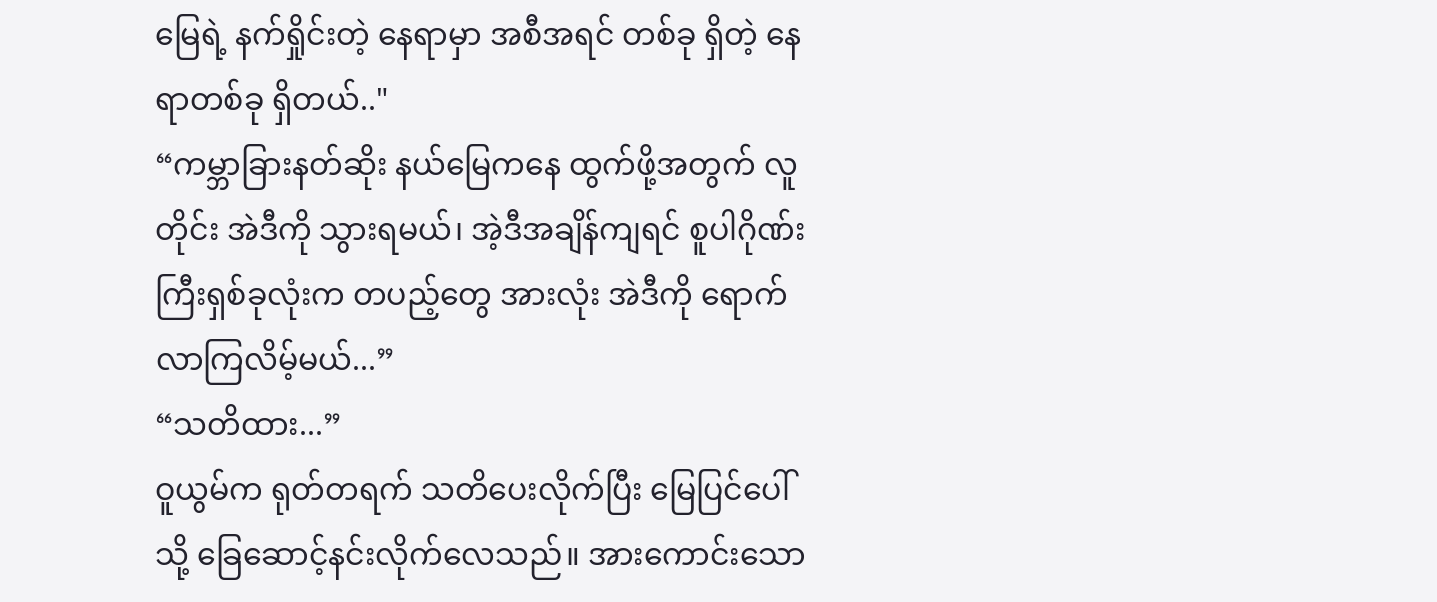မြေရဲ့ နက်ရှိုင်းတဲ့ နေရာမှာ အစီအရင် တစ်ခု ရှိတဲ့ နေရာတစ်ခု ရှိတယ်.."
“ကမ္ဘာခြားနတ်ဆိုး နယ်မြေကနေ ထွက်ဖို့အတွက် လူတိုင်း အဲဒီကို သွားရမယ်၊ အဲ့ဒီအချိန်ကျရင် စူပါဂိုဏ်းကြီးရှစ်ခုလုံးက တပည့်တွေ အားလုံး အဲဒီကို ရောက်လာကြလိမ့်မယ်...”
“သတိထား...”
ဝူယွမ်က ရုတ်တရက် သတိပေးလိုက်ပြီး မြေပြင်ပေါ်သို့ ခြေဆောင့်နင်းလိုက်လေသည်။ အားကောင်းသော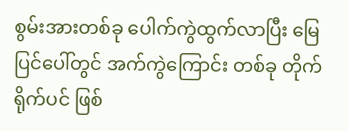စွမ်းအားတစ်ခု ပေါက်ကွဲထွက်လာပြီး မြေပြင်ပေါ်တွင် အက်ကွဲကြောင်း တစ်ခု တိုက်ရိုက်ပင် ဖြစ်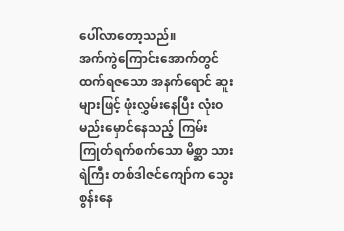ပေါ်လာတော့သည်။
အက်ကွဲကြောင်းအောက်တွင် ထက်ရဇသော အနက်ရောင် ဆူးများဖြင့် ဖုံးလွှမ်းနေပြီး လုံးဝ မည်းမှောင်နေသည့် ကြမ်းကြုတ်ရက်စက်သော မိစ္ဆာ သားရဲကြီး တစ်ဒါဇင်ကျော်က သွေးစွန်းနေ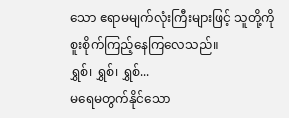သော ဧရာမမျက်လုံးကြီးများဖြင့် သူတို့ကို စူးစိုက်ကြည့်နေကြလေသည်။
ရွှစ်၊ ရွှစ်၊ ရွှစ်...
မရေမတွက်နိုင်သော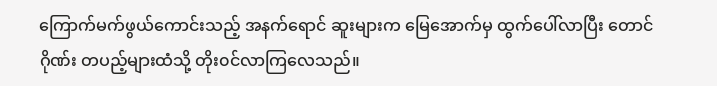ကြောက်မက်ဖွယ်ကောင်းသည့် အနက်ရောင် ဆူးများက မြေအောက်မှ ထွက်ပေါ်လာပြီး တောင်ဂိုဏ်း တပည့်များထံသို့ တိုး၀င်လာကြလေသည်။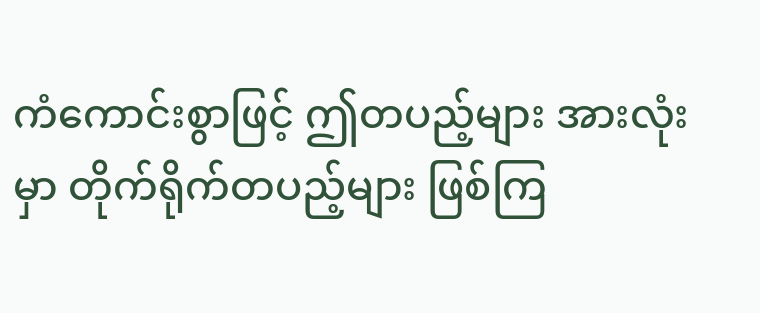ကံကောင်းစွာဖြင့် ဤတပည့်များ အားလုံးမှာ တိုက်ရိုက်တပည့်များ ဖြစ်ကြ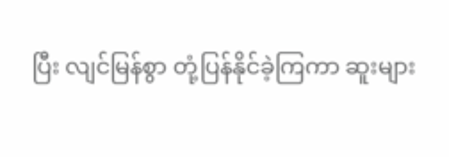ပြီး လျင်မြန်စွာ တုံ့ပြန်နိုင်ခဲ့ကြကာ ဆူးများ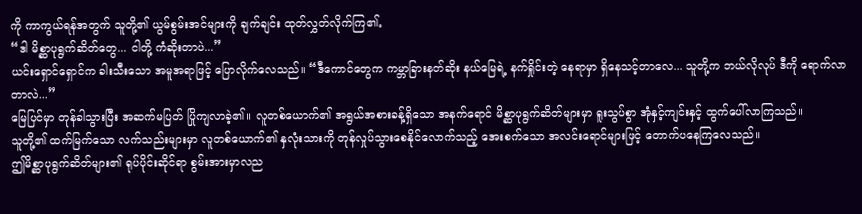ကို ကာကွယ်ရန်အတွက် သူတို့၏ ယွမ်စွမ်းအင်များကို ချက်ချင်း ထုတ်လွှတ်လိုက်ကြ၏。
“ဒါ မိစ္ဆာပုရွက်ဆိတ်တွေ... ငါတို့ ကံဆိုးတာပဲ...”
ယင်းရှောင်ရှောင်က ခါးသီးသော အမူအရာဖြင့် ပြောလိုက်လေသည်။ “ဒီကောင်တွေက ကမ္ဘာခြားနတ်ဆိုး နယ်မြေရဲ့ နက်ရှိုင်းတဲ့ နေရာမှာ ရှိနေသင့်တာလေ... သူတို့က ဘယ်လိုလုပ် ဒီကို ရောက်လာတာလဲ...”
မြေပြင်မှာ တုန်ခါသွားပြီး အဆက်မပြတ် ပြိုကျလာခဲ့၏။ လူတစ်ယောက်၏ အရွယ်အစားခန့်ရှိသော အနက်ရောင် မိစ္ဆာပုရွက်ဆိတ်များမှာ ရူးသွပ်စွာ အုံနှင့်ကျင်းနှင့် ထွက်ပေါ်လာကြသည်။
သူတို့၏ ထက်မြက်သော လက်သည်းများမှာ လူတစ်ယောက်၏ နှလုံးသားကို တုန်လှုပ်သွားစေနိုင်လောက်သည့် အေးစက်သော အလင်းရောင်များဖြင့် တောက်ပနေကြလေသည်။
ဤမိစ္ဆာပုရွက်ဆိတ်များ၏ ရုပ်ပိုင်းဆိုင်ရာ စွမ်းအားမှာလည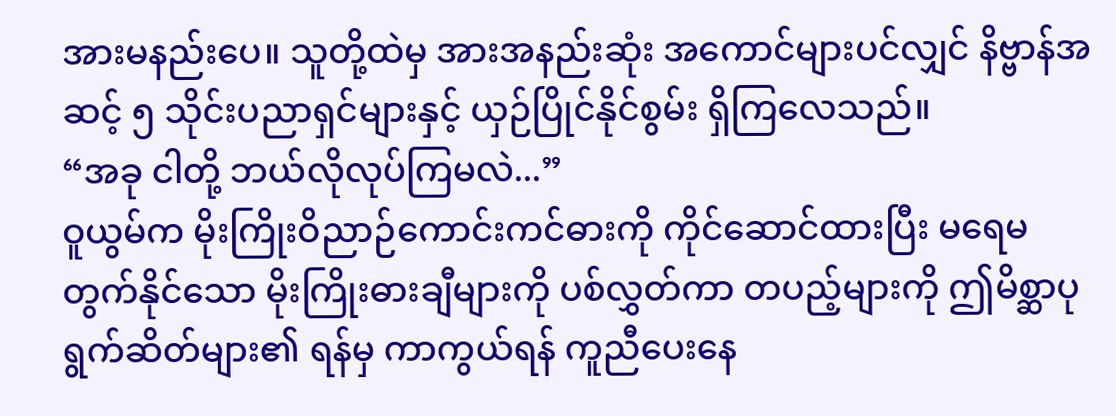အားမနည်းပေ။ သူတို့ထဲမှ အားအနည်းဆုံး အကောင်များပင်လျှင် နိဗ္ဗာန်အဆင့် ၅ သိုင်းပညာရှင်များနှင့် ယှဉ်ပြိုင်နိုင်စွမ်း ရှိကြလေသည်။
“အခု ငါတို့ ဘယ်လိုလုပ်ကြမလဲ...”
ဝူယွမ်က မိုးကြိုးဝိညာဉ်ကောင်းကင်ဓားကို ကိုင်ဆောင်ထားပြီး မရေမတွက်နိုင်သော မိုးကြိုးဓားချီများကို ပစ်လွှတ်ကာ တပည့်များကို ဤမိစ္ဆာပုရွက်ဆိတ်များ၏ ရန်မှ ကာကွယ်ရန် ကူညီပေးနေ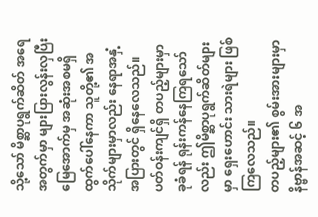သို့သော် မိစ္ဆာပုရွက်ဆိတ် အရေအတွက်မှာ များပြားလွန်းလှပြီး မြေအောက်မှ အဆုံးအစမရှိ ထွက်ပေါ်နေကာ သူတို့၏ အသိုက်များမှာလည်း နေရာအနှံ့အပြားတွင် ရှိနေလေသည်။
ပတ်ဝန်းကျင်ရှိ တပည့်များမှာ ခုခံရန် ရုန်းကန်နေကြရသော်လည်း ဤမိစ္ဆာပုရွက်ဆိတ်များမှာ ရှေးဟောင်း သားရဲများ ဖြစ်ကြလေသည်။
တပည့်များ၏ စွမ်းအားများမှာ နိဗ္ဗာန်အဆင့် ၆ အ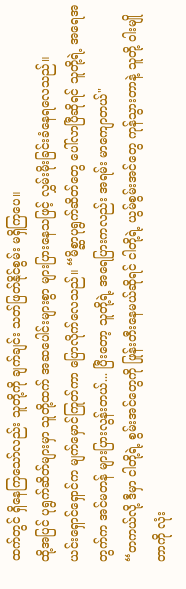ထက်တွင် ရှိနေကြသော်လည်း သူတို့ကို ချက်ချင်း သတ်ဖြတ်နိုင်စွမ်း မရှိကြပေ။
ထို့အပြင် ပုရွက်ဆိတ်များမှာ သူတို့ထက် အဆပေါင်းများစွာ များပြားနေသဖြင့် လွှမ်းမိုးခြင်းခံနေရလေသည်။
ယင်းရှောင်ရှောင်က မျက်မှောင်ကြုတ်ကာ ပြောလိုက်လေသည်။ “မိစ္ဆာပုရွက်ဆိတ်တွေ ပေါ်လာပြီဆိုရင် သူတို့ရဲ့ အရေအတွက်က အင်မတန် များပြားလွန်းတယ်... ပြီးတော့ သူတို့ရဲ့ အရေပြားကလည်း အရမ်း မာကျောတယ်"
“တကယ်လို့ ဒီမှာ ငါတို့ရဲ့ စွမ်းအင်တွေကို ဖြုန်းတီးနေမယ်ဆိုရင် ငါတို့ရဲ့ ယွမ်စွမ်းအင်တွေ ကုန်သွားတာနဲ့ သူတို့ ဝါးမျိုတာကို လုံး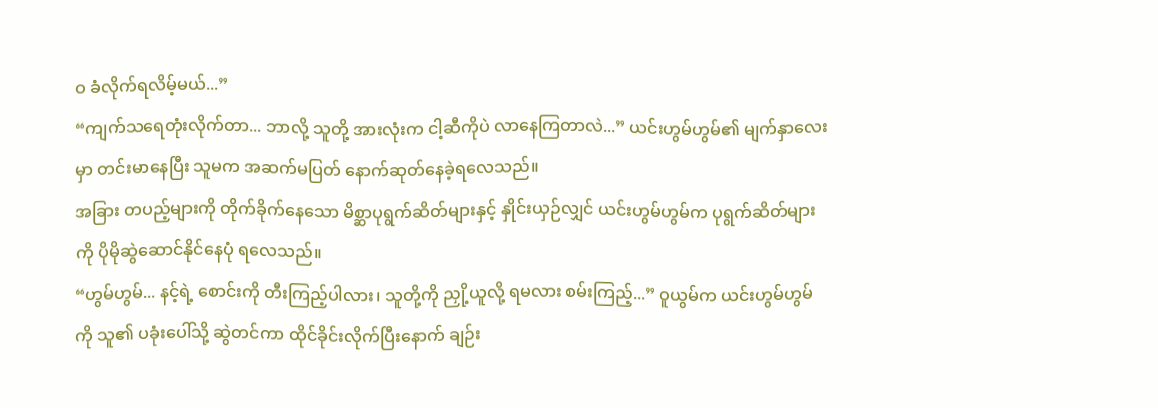ဝ ခံလိုက်ရလိမ့်မယ်...”
“ကျက်သရေတုံးလိုက်တာ... ဘာလို့ သူတို့ အားလုံးက ငါ့ဆီကိုပဲ လာနေကြတာလဲ...” ယင်းဟွမ်ဟွမ်၏ မျက်နှာလေးမှာ တင်းမာနေပြီး သူမက အဆက်မပြတ် နောက်ဆုတ်နေခဲ့ရလေသည်။
အခြား တပည့်များကို တိုက်ခိုက်နေသော မိစ္ဆာပုရွက်ဆိတ်များနှင့် နှိုင်းယှဉ်လျှင် ယင်းဟွမ်ဟွမ်က ပုရွက်ဆိတ်များကို ပိုမိုဆွဲဆောင်နိုင်နေပုံ ရလေသည်။
“ဟွမ်ဟွမ်... နင့်ရဲ့ စောင်းကို တီးကြည့်ပါလား၊ သူတို့ကို ညှို့ယူလို့ ရမလား စမ်းကြည့်...” ဝူယွမ်က ယင်းဟွမ်ဟွမ်ကို သူ၏ ပခုံးပေါ်သို့ ဆွဲတင်ကာ ထိုင်ခိုင်းလိုက်ပြီးနောက် ချဉ်း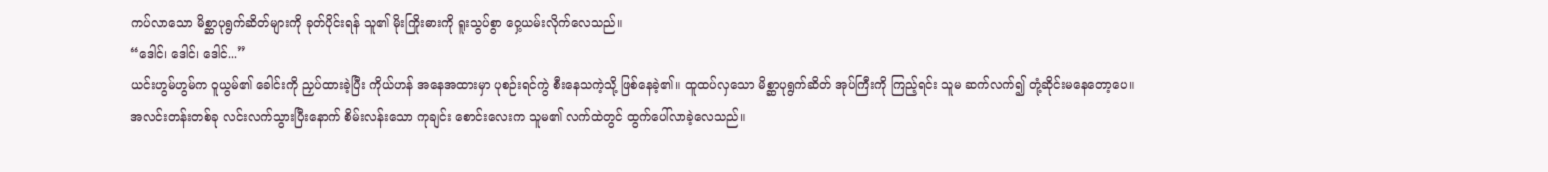ကပ်လာသော မိစ္ဆာပုရွက်ဆိတ်များကို ခုတ်ပိုင်းရန် သူ၏ မိုးကြိုးဓားကို ရူးသွပ်စွာ ဝှေ့ယမ်းလိုက်လေသည်။
“ဒေါင်၊ ဒေါင်၊ ဒေါင်...”
ယင်းဟွမ်ဟွမ်က ဝူယွမ်၏ ခေါင်းကို ညှပ်ထားခဲ့ပြီး ကိုယ်ဟန် အနေအထားမှာ ပုစဉ်းရင်ကွဲ စီးနေသကဲ့သို့ ဖြစ်နေခဲ့၏။ ထူထပ်လှသော မိစ္ဆာပုရွက်ဆိတ် အုပ်ကြီးကို ကြည့်ရင်း သူမ ဆက်လက်၍ တုံ့ဆိုင်းမနေတော့ပေ။
အလင်းတန်းတစ်ခု လင်းလက်သွားပြီးနောက် စိမ်းလန်းသော ကုချင်း စောင်းလေးက သူမ၏ လက်ထဲတွင် ထွက်ပေါ်လာခဲ့လေသည်။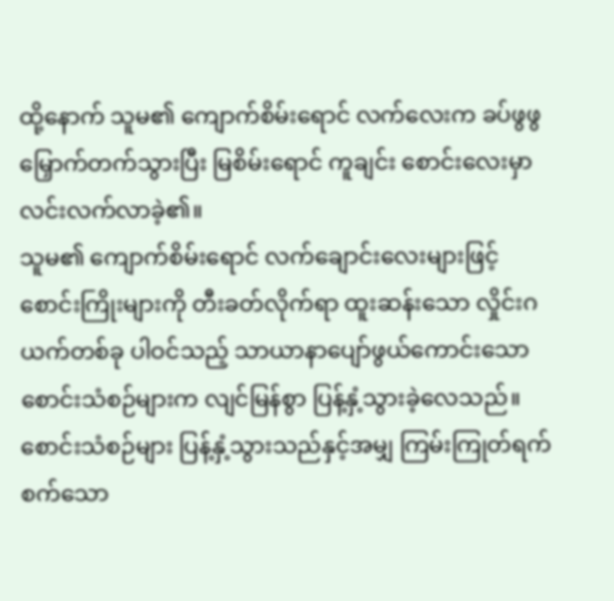ထို့နောက် သူမ၏ ကျောက်စိမ်းရောင် လက်လေးက ခပ်ဖွဖွ မြှောက်တက်သွားပြီး မြစိမ်းရောင် ကူချင်း စောင်းလေးမှာ လင်းလက်လာခဲ့၏။
သူမ၏ ကျောက်စိမ်းရောင် လက်ချောင်းလေးများဖြင့် စောင်းကြိုးများကို တီးခတ်လိုက်ရာ ထူးဆန်းသော လှိုင်းဂယက်တစ်ခု ပါဝင်သည့် သာယာနာပျော်ဖွယ်ကောင်းသော စောင်းသံစဉ်များက လျင်မြန်စွာ ပြန့်နှံ့သွားခဲ့လေသည်။
စောင်းသံစဉ်များ ပြန့်နှံ့သွားသည်နှင့်အမျှ ကြမ်းကြုတ်ရက်စက်သော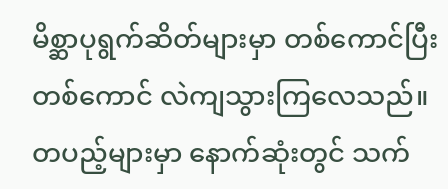မိစ္ဆာပုရွက်ဆိတ်များမှာ တစ်ကောင်ပြီးတစ်ကောင် လဲကျသွားကြလေသည်။
တပည့်များမှာ နောက်ဆုံးတွင် သက်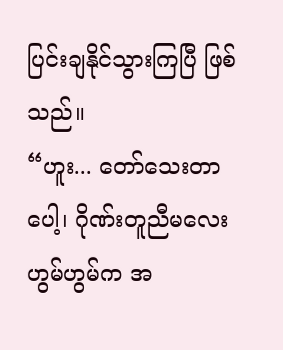ပြင်းချနိုင်သွားကြပြီ ဖြစ်သည်။
“ဟူး... တော်သေးတာပေါ့၊ ဂိုဏ်းတူညီမလေး ဟွမ်ဟွမ်က အ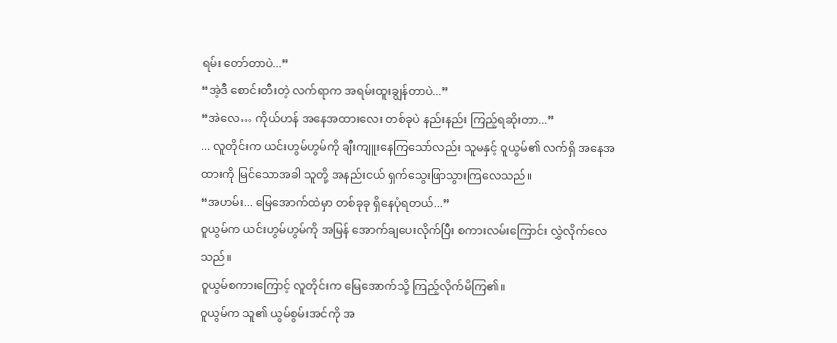ရမ်း တော်တာပဲ...”
“အဲ့ဒီ စောင်းတီးတဲ့ လက်ရာက အရမ်းထူးချွန်တာပဲ...”
“အဲလေ… ကိုယ်ဟန် အနေအထားလေး တစ်ခုပဲ နည်းနည်း ကြည့်ရဆိုးတာ...”
... လူတိုင်းက ယင်းဟွမ်ဟွမ်ကို ချီးကျူးနေကြသော်လည်း သူမနှင့် ဝူယွမ်၏ လက်ရှိ အနေအထားကို မြင်သောအခါ သူတို့ အနည်းငယ် ရှက်သွေးဖြာသွားကြလေသည်။
“အဟမ်း... မြေအောက်ထဲမှာ တစ်ခုခု ရှိနေပုံရတယ်...”
ဝူယွမ်က ယင်းဟွမ်ဟွမ်ကို အမြန် အောက်ချပေးလိုက်ပြီး စကားလမ်းကြောင်း လွှဲလိုက်လေသည်။
ဝူယွမ်စကားကြောင့် လူတိုင်းက မြေအောက်သို့ ကြည့်လိုက်မိကြ၏။
ဝူယွမ်က သူ၏ ယွမ်စွမ်းအင်ကို အ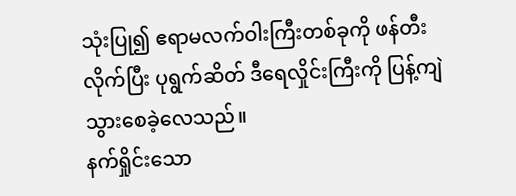သုံးပြု၍ ဧရာမလက်ဝါးကြီးတစ်ခုကို ဖန်တီးလိုက်ပြီး ပုရွက်ဆိတ် ဒီရေလှိုင်းကြီးကို ပြန့်ကျဲသွားစေခဲ့လေသည်။
နက်ရှိုင်းသော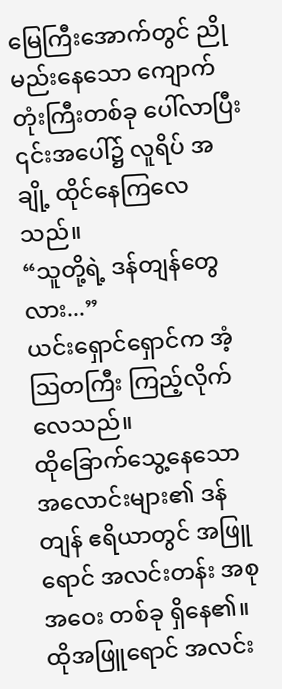မြေကြီးအောက်တွင် ညိုမည်းနေသော ကျောက်တုံးကြီးတစ်ခု ပေါ်လာပြီး ၎င်းအပေါ်၌ လူရိပ် အချို့ ထိုင်နေကြလေသည်။
“သူတို့ရဲ့ ဒန်တျန်တွေလား...”
ယင်းရှောင်ရှောင်က အံ့ဩတကြီး ကြည့်လိုက်လေသည်။
ထိုခြောက်သွေ့နေသော အလောင်းများ၏ ဒန်တျန် ဧရိယာတွင် အဖြူရောင် အလင်းတန်း အစုအဝေး တစ်ခု ရှိနေ၏။
ထိုအဖြူရောင် အလင်း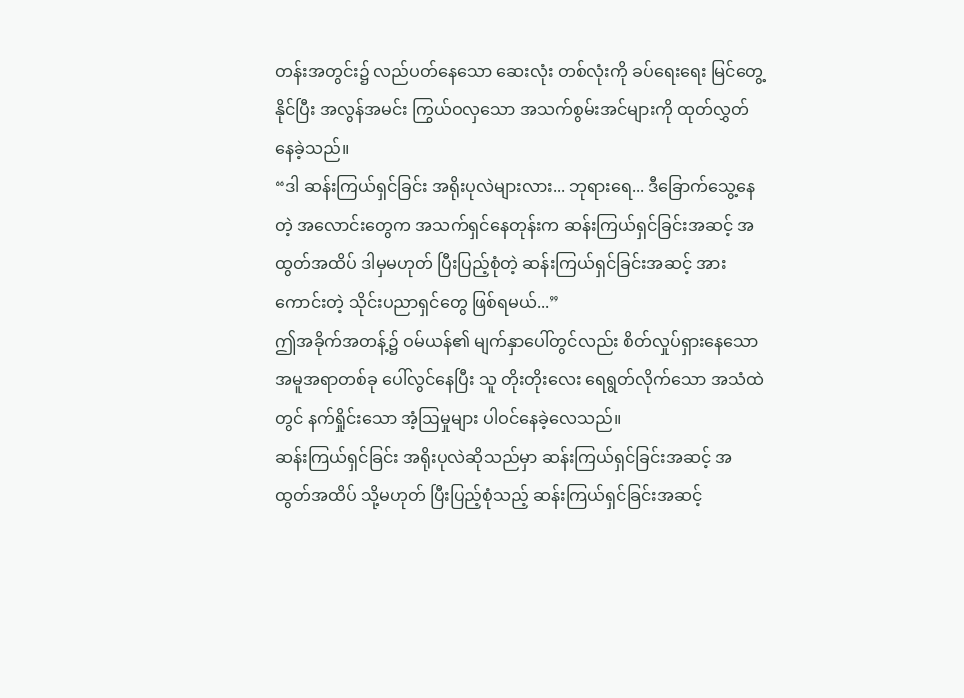တန်းအတွင်း၌ လည်ပတ်နေသော ဆေးလုံး တစ်လုံးကို ခပ်ရေးရေး မြင်တွေ့နိုင်ပြီး အလွန်အမင်း ကြွယ်ဝလှသော အသက်စွမ်းအင်များကို ထုတ်လွှတ်နေခဲ့သည်။
“ဒါ ဆန်းကြယ်ရှင်ခြင်း အရိုးပုလဲများလား... ဘုရားရေ... ဒီခြောက်သွေ့နေတဲ့ အလောင်းတွေက အသက်ရှင်နေတုန်းက ဆန်းကြယ်ရှင်ခြင်းအဆင့် အထွတ်အထိပ် ဒါမှမဟုတ် ပြီးပြည့်စုံတဲ့ ဆန်းကြယ်ရှင်ခြင်းအဆင့် အားကောင်းတဲ့ သိုင်းပညာရှင်တွေ ဖြစ်ရမယ်...”
ဤအခိုက်အတန့်၌ ဝမ်ယန်၏ မျက်နှာပေါ်တွင်လည်း စိတ်လှုပ်ရှားနေသော အမူအရာတစ်ခု ပေါ်လွင်နေပြီး သူ တိုးတိုးလေး ရေရွတ်လိုက်သော အသံထဲတွင် နက်ရှိုင်းသော အံ့ဩမှုများ ပါဝင်နေခဲ့လေသည်။
ဆန်းကြယ်ရှင်ခြင်း အရိုးပုလဲဆိုသည်မှာ ဆန်းကြယ်ရှင်ခြင်းအဆင့် အထွတ်အထိပ် သို့မဟုတ် ပြီးပြည့်စုံသည့် ဆန်းကြယ်ရှင်ခြင်းအဆင့်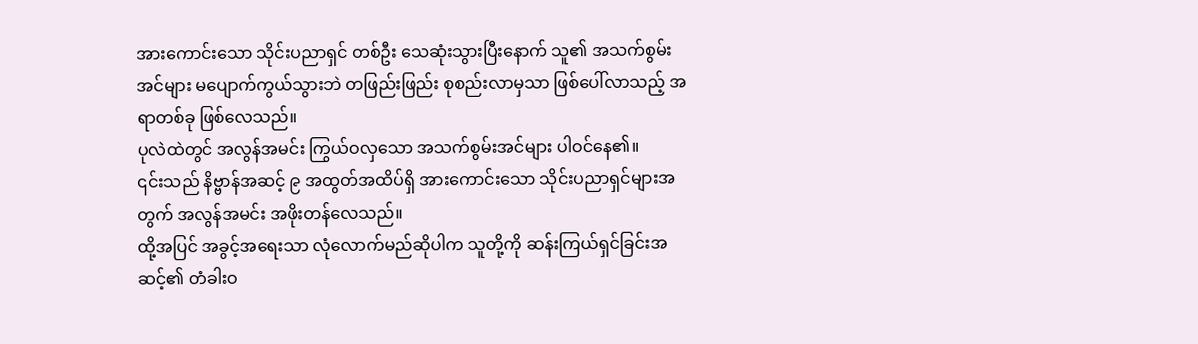အားကောင်းသော သိုင်းပညာရှင် တစ်ဦး သေဆုံးသွားပြီးနောက် သူ၏ အသက်စွမ်းအင်များ မပျောက်ကွယ်သွားဘဲ တဖြည်းဖြည်း စုစည်းလာမှသာ ဖြစ်ပေါ်လာသည့် အရာတစ်ခု ဖြစ်လေသည်။
ပုလဲထဲတွင် အလွန်အမင်း ကြွယ်ဝလှသော အသက်စွမ်းအင်များ ပါဝင်နေ၏။
၎င်းသည် နိဗ္ဗာန်အဆင့် ၉ အထွတ်အထိပ်ရှိ အားကောင်းသော သိုင်းပညာရှင်များအတွက် အလွန်အမင်း အဖိုးတန်လေသည်။
ထို့အပြင် အခွင့်အရေးသာ လုံလောက်မည်ဆိုပါက သူတို့ကို ဆန်းကြယ်ရှင်ခြင်းအဆင့်၏ တံခါးဝ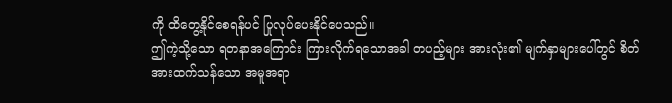ကို ထိတွေ့နိုင်စေရန်ပင် ပြုလုပ်ပေးနိုင်ပေသည်။
ဤကဲ့သို့သော ရတနာအကြောင်း ကြားလိုက်ရသောအခါ တပည့်များ အားလုံး၏ မျက်နှာများပေါ်တွင် စိတ်အားထက်သန်သော အမူအရာ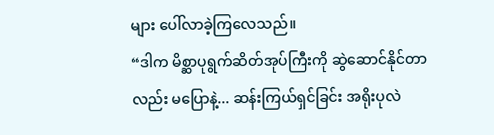များ ပေါ်လာခဲ့ကြလေသည်။
“ဒါက မိစ္ဆာပုရွက်ဆိတ်အုပ်ကြီးကို ဆွဲဆောင်နိုင်တာလည်း မပြောနဲ့... ဆန်းကြယ်ရှင်ခြင်း အရိုးပုလဲ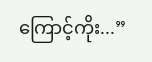ကြောင့်ကိုး...”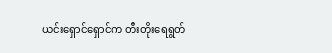ယင်းရှောင်ရှောင်က တီးတိုးရေရွတ်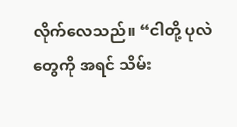လိုက်လေသည်။ “ငါတို့ ပုလဲတွေကို အရင် သိမ်း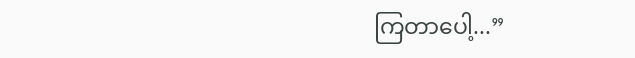ကြတာပေါ့...”